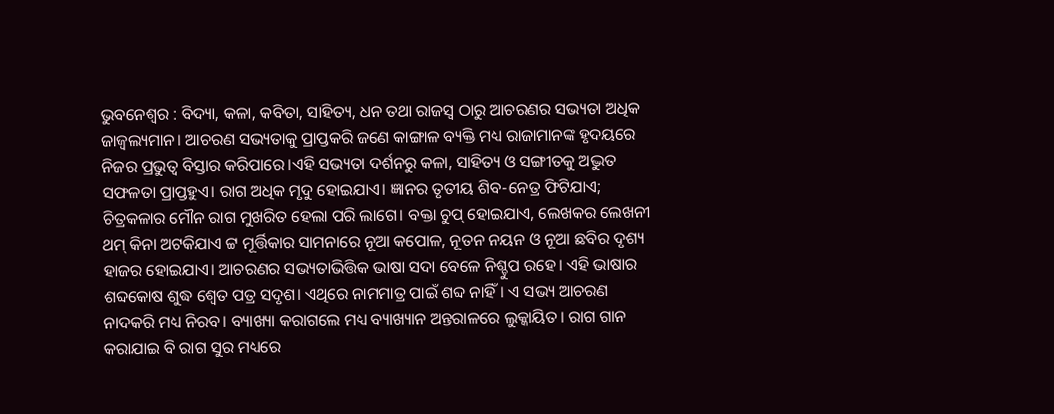ଭୁବନେଶ୍ବର : ବିଦ୍ୟା, କଳା, କବିତା, ସାହିତ୍ୟ, ଧନ ତଥା ରାଜସ୍ବ ଠାରୁ ଆଚରଣର ସଭ୍ୟତା ଅଧିକ ଜାଜ୍ବଲ୍ୟମାନ। ଆଚରଣ ସଭ୍ୟତାକୁ ପ୍ରାପ୍ତକରି ଜଣେ କାଙ୍ଗାଳ ବ୍ୟକ୍ତି ମଧ୍ୟ ରାଜାମାନଙ୍କ ହୃଦୟରେ ନିଜର ପ୍ରଭୁତ୍ବ ବିସ୍ତାର କରିପାରେ।ଏହି ସଭ୍ୟତା ଦର୍ଶନରୁ କଳା, ସାହିତ୍ୟ ଓ ସଙ୍ଗୀତକୁ ଅଦ୍ଭୁତ ସଫଳତା ପ୍ରାପ୍ତହୁଏ। ରାଗ ଅଧିକ ମୃଦୁ ହୋଇଯାଏ। ଜ୍ଞାନର ତୃତୀୟ ଶିବ-ନେତ୍ର ଫିଟିଯାଏ; ଚିତ୍ରକଳାର ମୌନ ରାଗ ମୁଖରିତ ହେଲା ପରି ଲାଗେ। ବକ୍ତା ଚୁପ୍ ହୋଇଯାଏ, ଲେଖକର ଲେଖନୀ ଥମ୍ କିନା ଅଟକିଯାଏ ଟ୍ଟ ମୂର୍ତ୍ତିକାର ସାମନାରେ ନୂଆ କପୋଳ, ନୂତନ ନୟନ ଓ ନୂଆ ଛବିର ଦୃଶ୍ୟ ହାଜର ହୋଇଯାଏ। ଆଚରଣର ସଭ୍ୟତାଭିତ୍ତିକ ଭାଷା ସଦା ବେଳେ ନିଶ୍ଚୁପ ରହେ। ଏହି ଭାଷାର ଶବ୍ଦକୋଷ ଶୁଦ୍ଧ ଶ୍ୱେତ ପତ୍ର ସଦୃଶ। ଏଥିରେ ନାମମାତ୍ର ପାଇଁ ଶବ୍ଦ ନାହିଁ। ଏ ସଭ୍ୟ ଆଚରଣ ନାଦକରି ମଧ୍ୟ ନିରବ। ବ୍ୟାଖ୍ୟା କରାଗଲେ ମଧ୍ୟ ବ୍ୟାଖ୍ୟାନ ଅନ୍ତରାଳରେ ଲୁକ୍କାୟିତ। ରାଗ ଗାନ କରାଯାଇ ବି ରାଗ ସୁର ମଧ୍ୟରେ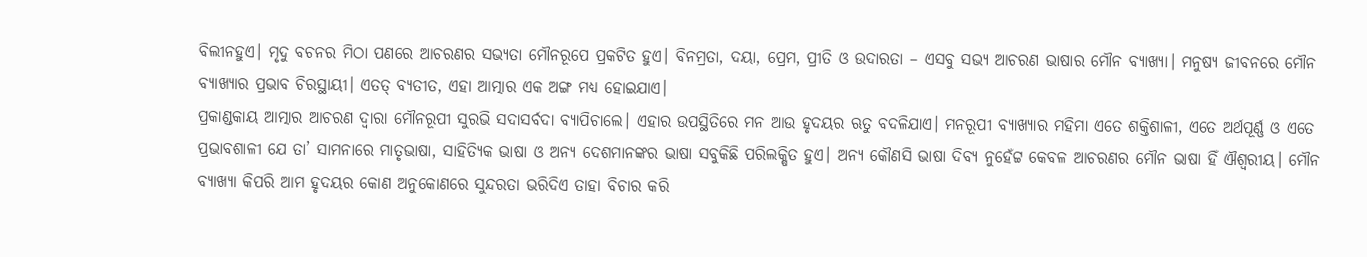ବିଲୀନହୁଏ। ମୃଦୁ ବଚନର ମିଠା ପଣରେ ଆଚରଣର ସଭ୍ୟତା ମୌନରୂପେ ପ୍ରକଟିତ ହୁଏ। ବିନମ୍ରତା, ଦୟା, ପ୍ରେମ, ପ୍ରୀତି ଓ ଉଦାରତା – ଏସବୁ ସଭ୍ୟ ଆଚରଣ ଭାଷାର ମୌନ ବ୍ୟାଖ୍ୟା। ମନୁଷ୍ୟ ଜୀବନରେ ମୌନ ବ୍ୟାଖ୍ୟାର ପ୍ରଭାବ ଚିରସ୍ଥାୟୀ। ଏତତ୍ ବ୍ୟତୀତ, ଏହା ଆତ୍ମାର ଏକ ଅଙ୍ଗ ମଧ୍ୟ ହୋଇଯାଏ।
ପ୍ରକାଣ୍ଡକାୟ ଆତ୍ମାର ଆଚରଣ ଦ୍ବାରା ମୌନରୂପୀ ସୁରଭି ସଦାସର୍ବଦା ବ୍ୟାପିଚାଲେ। ଏହାର ଉପସ୍ଥିତିରେ ମନ ଆଉ ହୃଦୟର ଋତୁ ବଦଳିଯାଏ। ମନରୂପୀ ବ୍ୟାଖ୍ୟାର ମହିମା ଏତେ ଶକ୍ତିଶାଳୀ, ଏତେ ଅର୍ଥପୂର୍ଣ୍ଣ ଓ ଏତେ ପ୍ରଭାବଶାଳୀ ଯେ ତା’ ସାମନାରେ ମାତୃଭାଷା, ସାହିତ୍ୟିକ ଭାଷା ଓ ଅନ୍ୟ ଦେଶମାନଙ୍କର ଭାଷା ସବୁକିଛି ପରିଲକ୍ଷିତ ହୁଏ। ଅନ୍ୟ କୌଣସି ଭାଷା ଦିବ୍ୟ ନୁହେଁଟ୍ଟ କେବଳ ଆଚରଣର ମୌନ ଭାଷା ହିଁ ଐଶ୍ୱରୀୟ। ମୌନ ବ୍ୟାଖ୍ୟା କିପରି ଆମ ହୃଦୟର କୋଣ ଅନୁକୋଣରେ ସୁନ୍ଦରତା ଭରିଦିଏ ତାହା ବିଚାର କରି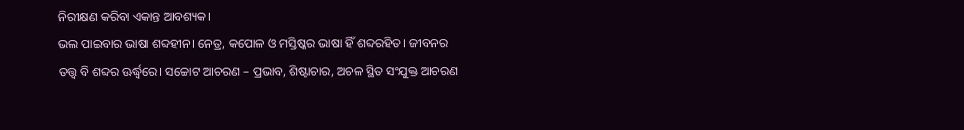ନିରୀକ୍ଷଣ କରିବା ଏକାନ୍ତ ଆବଶ୍ୟକ।
ଭଲ ପାଇବାର ଭାଷା ଶବ୍ଦହୀନ। ନେତ୍ର, କପୋଳ ଓ ମସ୍ତିଷ୍କର ଭାଷା ହିଁ ଶବ୍ଦରହିତ। ଜୀବନର ତତ୍ତ୍ବ ବି ଶବ୍ଦର ଊର୍ଦ୍ଧ୍ବରେ। ସଚ୍ଚୋଟ ଆଚରଣ – ପ୍ରଭାବ, ଶିଷ୍ଟାଚାର, ଅଚଳ ସ୍ଥିତ ସଂଯୁକ୍ତ ଆଚରଣ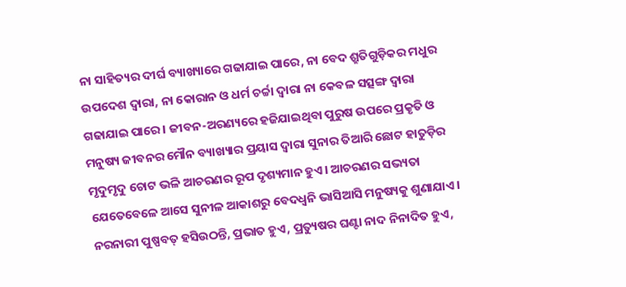ନା ସାହିତ୍ୟର ଦୀର୍ଘ ବ୍ୟାଖ୍ୟାରେ ଗଢାଯାଇ ପାରେ, ନା ବେଦ ଶ୍ରୁତିଗୁଡ଼ିକର ମଧୁର ଉପଦେଶ ଦ୍ବାରା, ନା କୋରାନ ଓ ଧର୍ମ ଚର୍ଚ୍ଚା ଦ୍ବାରା ନା କେବଳ ସତ୍ସଙ୍ଗ ଦ୍ବାରା ଗଢାଯାଇ ପାରେ। ଜୀବନ-ଅରଣ୍ୟରେ ହଜିଯାଇଥିବା ପୁରୁଷ ଉପରେ ପ୍ରକୃତି ଓ ମନୁଷ୍ୟ ଜୀବନର ମୌନ ବ୍ୟାଖ୍ୟାର ପ୍ରୟାସ ଦ୍ବାରା ସୁନାର ତିଆରି ଛୋଟ ହାତୁଡ଼ିର ମୃଦୁମୃଦୁ ଚୋଟ ଭଳି ଆଚରଣର ରୂପ ଦୃଶ୍ୟମାନ ହୁଏ। ଆଚରଣର ସଭ୍ୟତା ଯେତେବେଳେ ଆସେ ସୁନୀଳ ଆକାଶରୁ ବେଦଧ୍ବନି ଭାସିଆସି ମନୁଷ୍ୟକୁ ଶୁଣାଯାଏ। ନରନାରୀ ପୁଷ୍ପବତ୍ ହସିଉଠନ୍ତି, ପ୍ରଭାତ ହୁଏ, ପ୍ରତ୍ୟୁଷର ଘଣ୍ଟା ନାଦ ନିନାଦିତ ହୁଏ,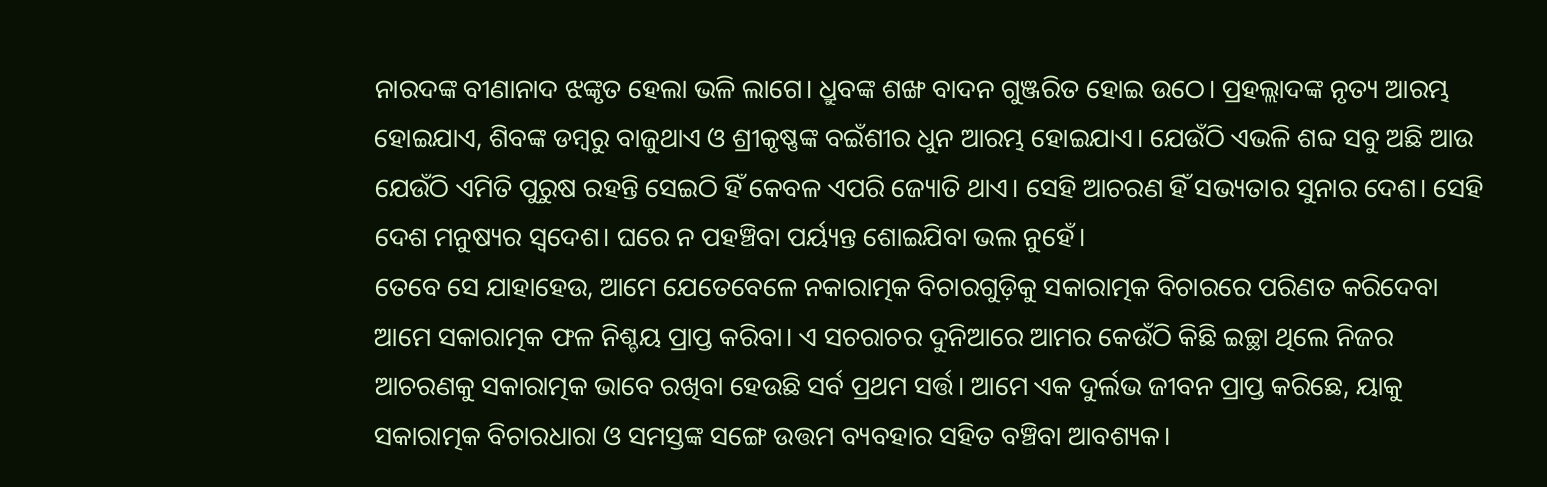ନାରଦଙ୍କ ବୀଣାନାଦ ଝଙ୍କୃତ ହେଲା ଭଳି ଲାଗେ। ଧ୍ରୁବଙ୍କ ଶଙ୍ଖ ବାଦନ ଗୁଞ୍ଜରିତ ହୋଇ ଉଠେ। ପ୍ରହଲ୍ଲାଦଙ୍କ ନୃତ୍ୟ ଆରମ୍ଭ ହୋଇଯାଏ, ଶିବଙ୍କ ଡମ୍ବରୁ ବାଜୁଥାଏ ଓ ଶ୍ରୀକୃଷ୍ଣଙ୍କ ବଇଁଶୀର ଧୁନ ଆରମ୍ଭ ହୋଇଯାଏ। ଯେଉଁଠି ଏଭଳି ଶବ୍ଦ ସବୁ ଅଛି ଆଉ ଯେଉଁଠି ଏମିତି ପୁରୁଷ ରହନ୍ତି ସେଇଠି ହିଁ କେବଳ ଏପରି ଜ୍ୟୋତି ଥାଏ। ସେହି ଆଚରଣ ହିଁ ସଭ୍ୟତାର ସୁନାର ଦେଶ। ସେହି ଦେଶ ମନୁଷ୍ୟର ସ୍ବଦେଶ। ଘରେ ନ ପହଞ୍ଚିବା ପର୍ୟ୍ୟନ୍ତ ଶୋଇଯିବା ଭଲ ନୁହେଁ।
ତେବେ ସେ ଯାହାହେଉ, ଆମେ ଯେତେବେଳେ ନକାରାତ୍ମକ ବିଚାରଗୁଡ଼ିକୁ ସକାରାତ୍ମକ ବିଚାରରେ ପରିଣତ କରିଦେବା ଆମେ ସକାରାତ୍ମକ ଫଳ ନିଶ୍ଚୟ ପ୍ରାପ୍ତ କରିବା। ଏ ସଚରାଚର ଦୁନିଆରେ ଆମର କେଉଁଠି କିଛି ଇଚ୍ଛା ଥିଲେ ନିଜର ଆଚରଣକୁ ସକାରାତ୍ମକ ଭାବେ ରଖିବା ହେଉଛି ସର୍ବ ପ୍ରଥମ ସର୍ତ୍ତ। ଆମେ ଏକ ଦୁର୍ଲଭ ଜୀବନ ପ୍ରାପ୍ତ କରିଛେ, ୟାକୁ ସକାରାତ୍ମକ ବିଚାରଧାରା ଓ ସମସ୍ତଙ୍କ ସଙ୍ଗେ ଉତ୍ତମ ବ୍ୟବହାର ସହିତ ବଞ୍ଚିବା ଆବଶ୍ୟକ।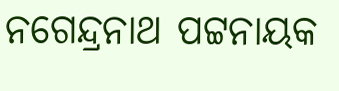ନଗେନ୍ଦ୍ରନାଥ ପଟ୍ଟନାୟକ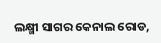ଲକ୍ଷ୍ମୀ ସାଗର କେନାଲ ରୋଡ,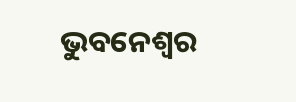ଭୁବନେଶ୍ୱର